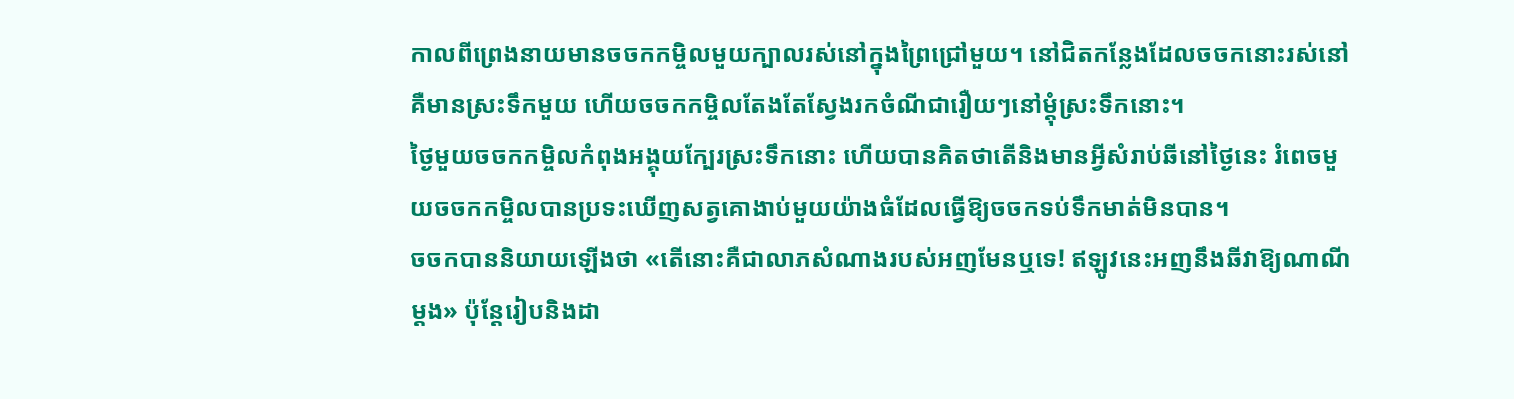កាលពីព្រេងនាយមានចចកកម្ចិលមួយក្បាលរស់នៅក្នុងព្រៃជ្រៅមួយ។ នៅជិតកន្លែងដែលចចកនោះរស់នៅគឺមានស្រះទឹកមួយ ហើយចចកកម្ចិលតែងតែស្វែងរកចំណីជារឿយៗនៅម្តុំស្រះទឹកនោះ។
ថ្ងៃមួយចចកកម្ចិលកំពុងអង្គុយក្បែរស្រះទឹកនោះ ហើយបានគិតថាតើនិងមានអ្វីសំរាប់ឆីនៅថ្ងៃនេះ រំពេចមួយចចកកម្ចិលបានប្រទះឃើញសត្វគោងាប់មួយយ៉ាងធំដែលធ្វើឱ្យចចកទប់ទឹកមាត់មិនបាន។
ចចកបាននិយាយឡើងថា «តើនោះគឺជាលាភសំណាងរបស់អញមែនឬទេ! ឥឡូវនេះអញនឹងឆីវាឱ្យណាណីម្តង» ប៉ុន្តែរៀបនិងដា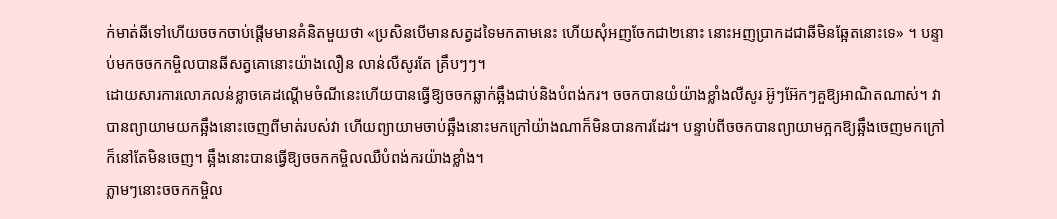ក់មាត់ឆីទៅហើយចចកចាប់ផ្តើមមានគំនិតមួយថា «ប្រសិនបើមានសត្វដទៃមកតាមនេះ ហើយសុំអញចែកជា២នោះ នោះអញប្រាកដជាឆីមិនឆ្អែតនោះទេ» ។ បន្ទាប់មកចចកកម្ចិលបានឆីសត្វគោនោះយ៉ាងលឿន លាន់លឺសូរតែ គ្រឹបៗៗ។
ដោយសារការលោភលន់ខ្លាចគេដណ្តើមចំណីនេះហើយបានធ្វើឱ្យចចកឆ្លាក់ឆ្អឹងជាប់និងបំពង់ករ។ ចចកបានយំយ៉ាងខ្លាំងលឺសូរ អ៊ូៗអ៊ែកៗគួឱ្យអាណិតណាស់។ វាបានព្យាយាមយកឆ្អឹងនោះចេញពីមាត់របស់វា ហើយព្យាយាមចាប់ឆ្អឹងនោះមកក្រៅយ៉ាងណាក៏មិនបានការដែរ។ បន្ទាប់ពីចចកបានព្យាយាមក្អកឱ្យឆ្អឹងចេញមកក្រៅក៏នៅតែមិនចេញ។ ឆ្អឹងនោះបានធ្វើឱ្យចចកកម្ចិលឈឺបំពង់ករយ៉ាងខ្លាំង។
ភ្លាមៗនោះចចកកម្ចិល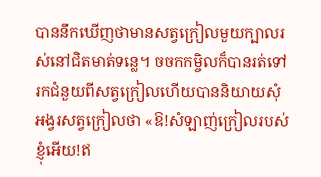បាននឹកឃើញថាមានសត្វក្រៀលមួយក្បាលរស់នៅជិតមាត់ទន្លេ។ ចចកកម្ចិលក៏បានរត់ទៅរកជំនួយពីសត្វក្រៀលហើយបាននិយាយសុំអង្វរសត្វក្រៀលថា «ឱ!សំឡាញ់ក្រៀលរបស់ខ្ញុំអើយ!ឥ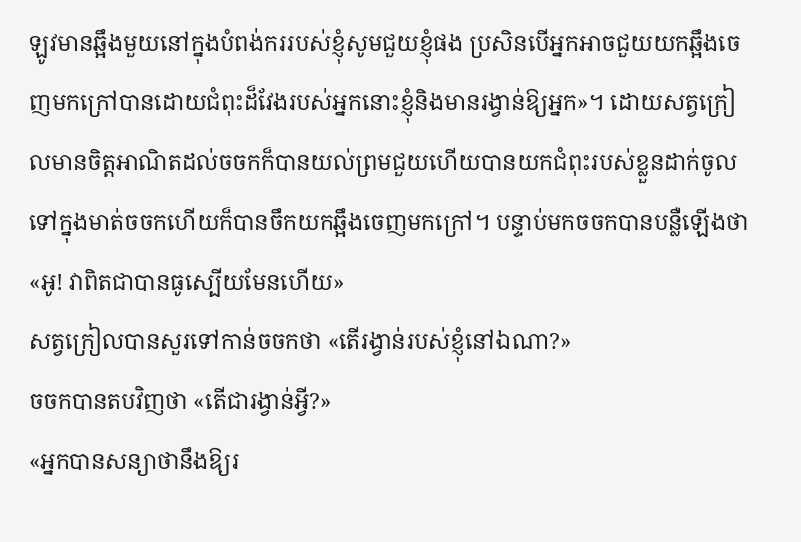ឡូវមានឆ្អឹងមួយនៅក្នុងបំពង់កររបស់ខ្ញុំសូមជួយខ្ញុំផង ប្រសិនបើអ្នកអាចជួយយកឆ្អឹងចេញមកក្រៅបានដោយជំពុះដ៏វែងរបស់អ្នកនោះខ្ញុំនិងមានរង្វាន់ឱ្យអ្នក»។ ដោយសត្វក្រៀលមានចិត្តអាណិតដល់ចចកក៏បានយល់ព្រមជួយហើយបានយកជំពុះរបស់ខ្លួនដាក់ចូលទៅក្នុងមាត់ចចកហើយក៏បានចឹកយកឆ្អឹងចេញមកក្រៅ។ បន្ទាប់មកចចកបានបន្លឺឡើងថា «អូ! វាពិតជាបានធូស្បើយមែនហើយ»
សត្វក្រៀលបានសួរទៅកាន់ចចកថា «តើរង្វាន់របស់ខ្ញុំនៅឯណា?»
ចចកបានតបវិញថា «តើជារង្វាន់អ្វី?»
«អ្នកបានសន្យាថានឹងឱ្យរ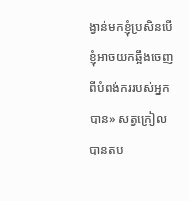ង្វាន់មកខ្ញុំប្រសិនបើខ្ញុំអាចយកឆ្អឹងចេញពីបំពង់កររបស់អ្នកបាន» សត្វក្រៀលបានតប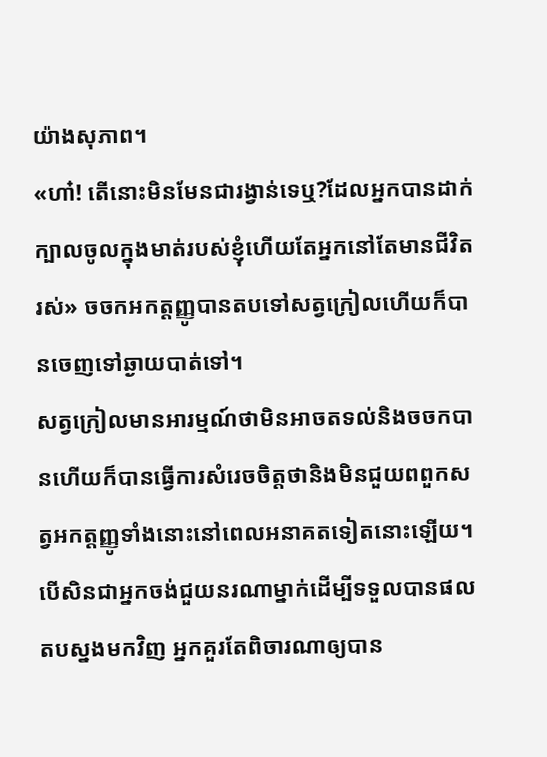យ៉ាងសុភាព។
«ហា៎! តើនោះមិនមែនជារង្វាន់ទេឬ?ដែលអ្នកបានដាក់ក្បាលចូលក្នុងមាត់របស់ខ្ញុំហើយតែអ្នកនៅតែមានជីវិតរស់» ចចកអកត្តញ្ញូបានតបទៅសត្វក្រៀលហើយក៏បានចេញទៅឆ្ងាយបាត់ទៅ។
សត្វក្រៀលមានអារម្មណ៍ថាមិនអាចតទល់និងចចកបានហើយក៏បានធ្វើការសំរេចចិត្តថានិងមិនជួយពពួកសត្វអកត្តញ្ញូទាំងនោះនៅពេលអនាគតទៀតនោះឡើយ។
បើសិនជាអ្នកចង់ជួយនរណាម្នាក់ដើម្បីទទួលបានផលតបស្នងមកវិញ អ្នកគួរតែពិចារណាឲ្យបាន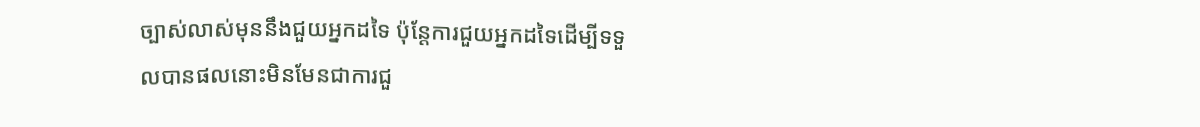ច្បាស់លាស់មុននឹងជួយអ្នកដទៃ ប៉ុន្តែការជួយអ្នកដទៃដើម្បីទទួលបានផលនោះមិនមែនជាការជួ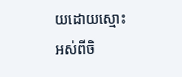យដោយស្មោះអស់ពីចិ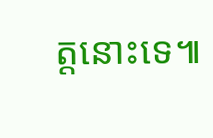ត្តនោះទេ៕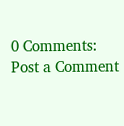0 Comments:
Post a Comment